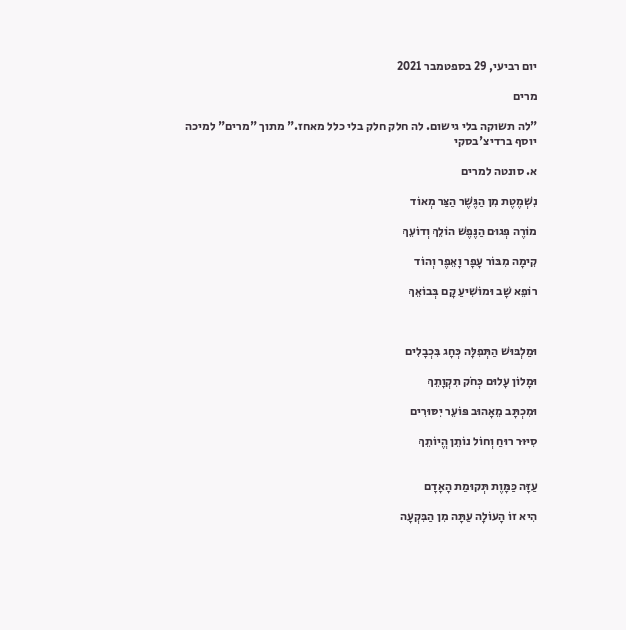יום רביעי, 29 בספטמבר 2021

מרים

"לה תשוקה בלי גישום. לה חלק חלק בלי כלל מאחז." מתוך "מרים" למיכה יוסף ברדיצ'בסקי

א. סונטה למרים

נִשְׁמֶטֶת מִן הַגֶּשֶׁר הַצַּר מְאוֹד

מוֹרֶה פְּגוּם הַנֶּפֶשׁ הוֹלֵךְ וְדוֹעֵךְ

קִימָה מִבּוֹר עָפָר וָאֵפֶר וְהוֹד

רוֹפֵא שָׁב וּמוֹשִׁיעַ קָם בְּבוֹאֵךְ



וּמַלְבּוּשׁ הַתְּפִלָּה כְּחָג בִּכְבָלִים

וּמָלוֹן עָלוּם כְּחֹק תִקְוָתֵךְ

וּמִכְתָּב מֵאָהוּב פּוֹעֵר יִסּוּרִים

סִיּוּר רוּחַ וְחוֹל נוֹתֵן הֱיוֹתֵךְ


עַזָּה כַּמָּוֶת תְּקוּמַת הָאָדָם

הִיא זוֹ הָעוֹלָה עַתָּה מִן הַבִּקְעָה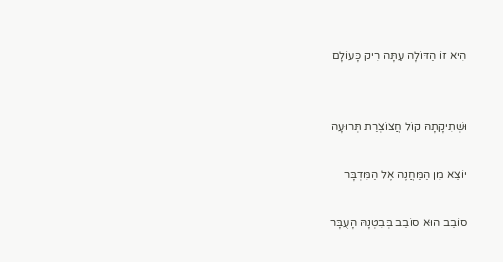הִיא זוֹ הַדּוֹלָה עַתָּה רִיק כָּעוֹלָם


וּשְׁתִיקָתָהּ קוֹל חֲצוֹצְרַת תְּרוּעָה

יוֹצֵא מִן הַמַּחֲנֶה אֶל הַמִּדְבָּר

סוֹבֵב הוּא סוֹבֵב בְּבִטְנָהּ הָעֻבָּר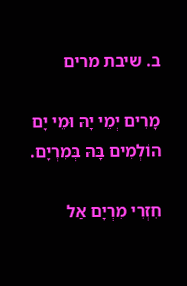ב. שיבת מרים

מָרִים יְמֵי יָהּ וּמֵי יָם הוֹלְמִים בָּהּ בְּמִרְיָם.

חִזְרִי מִרְיָם אַל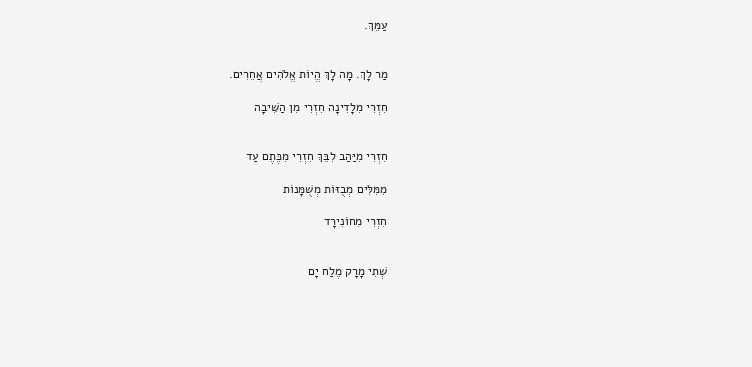עַמֵּךְ.


מַר לָךְ. מָה לָךְ הֱיוֹת אֱלֹהִים אֲחֵרִים.

חִזְרִי מִלָדִינָה חִזְרִי מִן הַשִּׁיבָה


חִזְרִי מִיַּהַב לִבֵּךְ חִזְרִי מִכֶּתֶם עַד

מִמִּלִּים מְבֻזּוֹת מְשֻׁמָּנוֹת

חִזְרִי מִחוֹנִירָד


שְׁתִי מָרָק מֶלַח יָם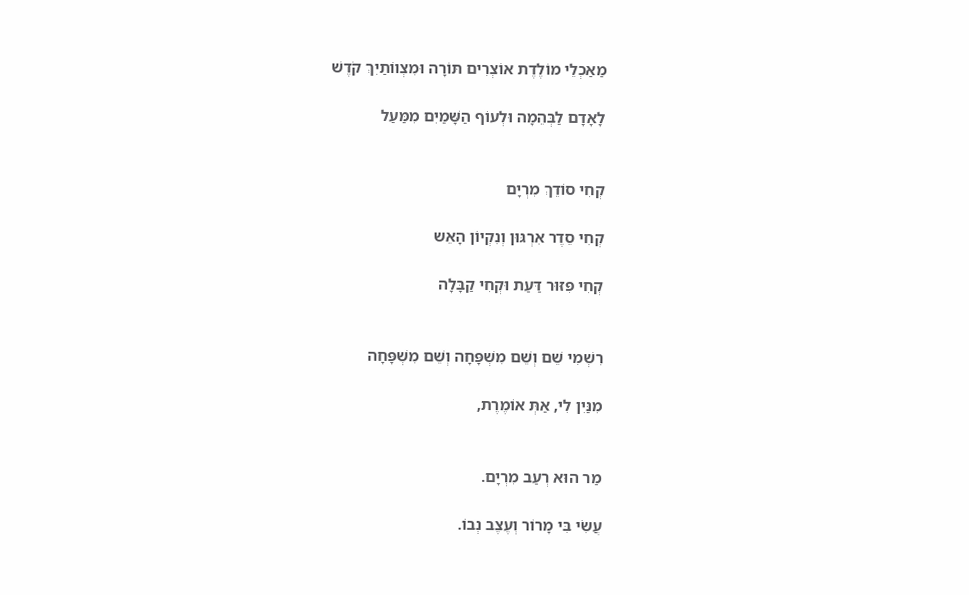מַאַכְלֵי מוֹלֶדֶת אוֹצְרִים תּוֹרָה וּמִצְווֹתַיִךְ קֹדֶשׁ

לָאָדָם לַבְּהֵמָה וּלְעוֹף הַשָּׁמַיִם מִמַּעַל


קְחִי סוֹדֵךְ מִרְיָם

קְחִי סֵדֶר אִרְגּוּן וְנִקְיוֹן הָאֵש

קְחִי פִּזּוּר דַּעַת וּקְחִי קַבָּלָה


רִשְׁמִי שֵׁם וְשֵׁם מִשְׁפָּחָה וְשֵׁם מִשְׁפָּחָה

מִנַּיִן לִי, אַתְּ אוֹמֶרֶת,


מַר הוּא רְעַב מִרְיָם.

עֲשִׂי בִּי מָרוֹר וְעֶצֶב נְבוֹ.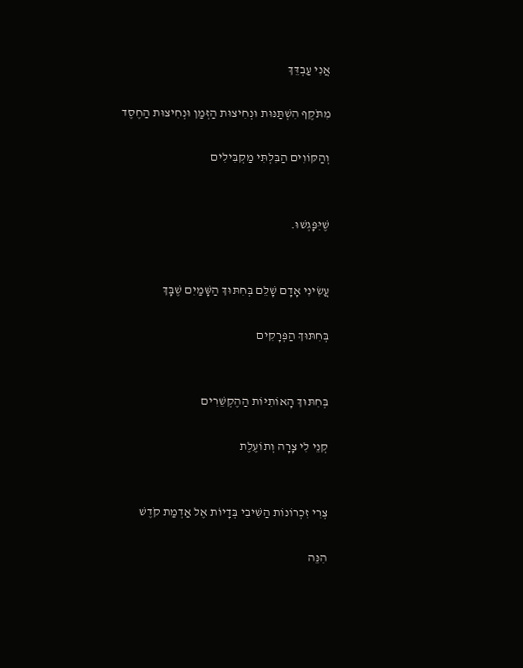אֲנִי עַבְדֵּךְ

מִתֹּקֶף הִשְׁתַּנּוּת וּנְחִיצוּת הַזְּמַן וּנְחִיצוּת הַחֶסֶד

וְהַקּוֹוִים הַבִּלְתִּי מַקְבִּילִים


שֶׁיִּפָּגְשׁוּ.


עֲשִׂינִי אָדָם שָׁלֵם בְּחִתּוּךְ הַשָּׁמַיִם שֶׁבָּךְ

בְּחִתּוּךְ הַפְּרָקִים


בְּחִתּוּךְ הָאוֹתִיּוֹת הַהֶקְשֵׁרִים

קְנֵי לִי צָרָה וְתוֹעֶלֶת


צְרִי זִכְרוֹנוֹת הַשִּׁיבִי בְּדָיוֹת אֶל אַדְמַת קֹדֶשׁ

הִנֵּה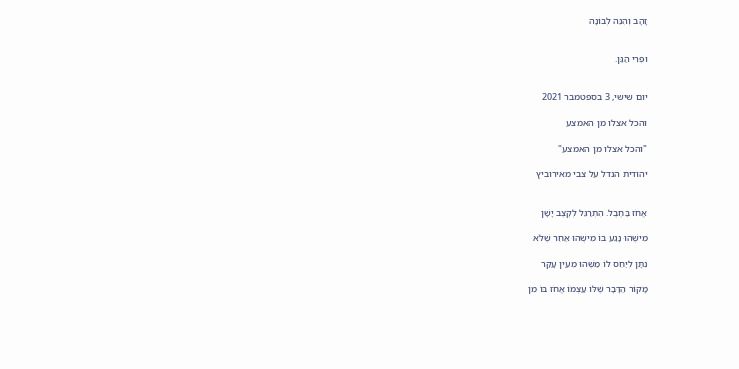זָהָב וְהִנֵּה לְבוֹנָה


וּפְרִי הַגַּן.


יום שישי, 3 בספטמבר 2021

והכל אצלו מן האמצע

"והכל אצלו מן האמצע"

יהודית הנדל על צבי מאירוביץ


אֱחֹז בַּחֶבֶל. הִתְרַגֵּל לְקֶצֶב יָשָׁן

מִישֶׁהוּ נָגַע בּוֹ מִישֶׁהוּ אַחֵר שֶׁלֹּא

נִתָּן לְיַחֵס לוֹ מַשֶּׁהוּ מֵעֵין עָקַר

מָקוֹר הַדָּבָר שֶׁלּוֹ עַצְמוֹ אֱחֹז בּוֹ מִן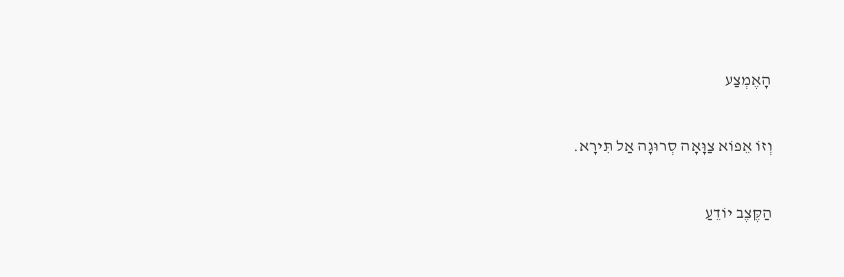הָאֶמְצַע

וְזוֹ אֵפוֹא צַוָּאָה סְרוּגָה אַל תִּירָא.

הַקֶּצֶב יוֹדֵעַ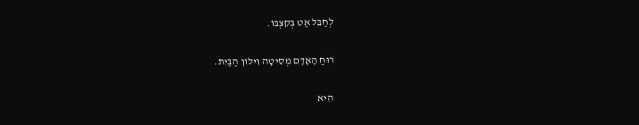לְחַבֵּל אַט בְּקִצְבּוֹ.

רוּחַ הָאָדָם מְסִיטָה וִילוֹן הַבַּיִת.

הִיא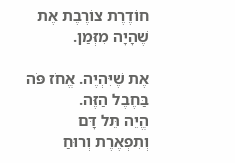חוֹדֶרֶת צוֹרֶבֶת אֶת שֶׁהָיָה מִזְּמַן.

אֶת שֶׁיִּהְיֶה. אֱחֹז פֹּה בַּחֶבֶל הַזֶּה.
הֱיֵה תֵּל דָּם וְתִפְאֶרֶת וְרוּחַ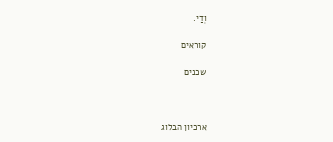וְדַי.

קוראים

שכנים



ארכיון הבלוג